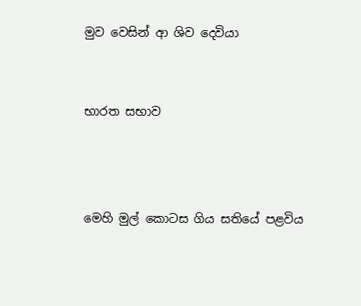මුව වෙසින් ආ ශිව දෙවියා


භාරත සභාව



මෙහි මුල් කොටස ගිය සතියේ පළවිය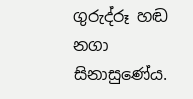ගුරුද්රූ හඬ නගා සිනාසුණේය.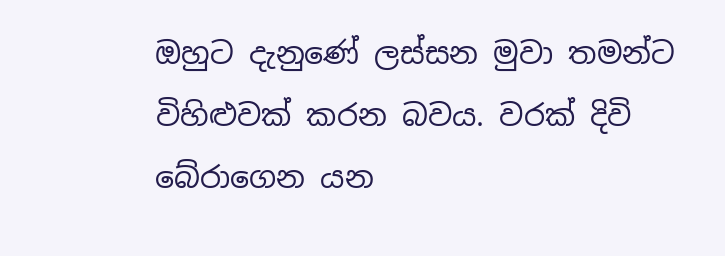ඔහුට දැනුණේ ලස්සන මුවා තමන්ට විහිළුවක් කරන බවය. වරක් දිවි බේරාගෙන යන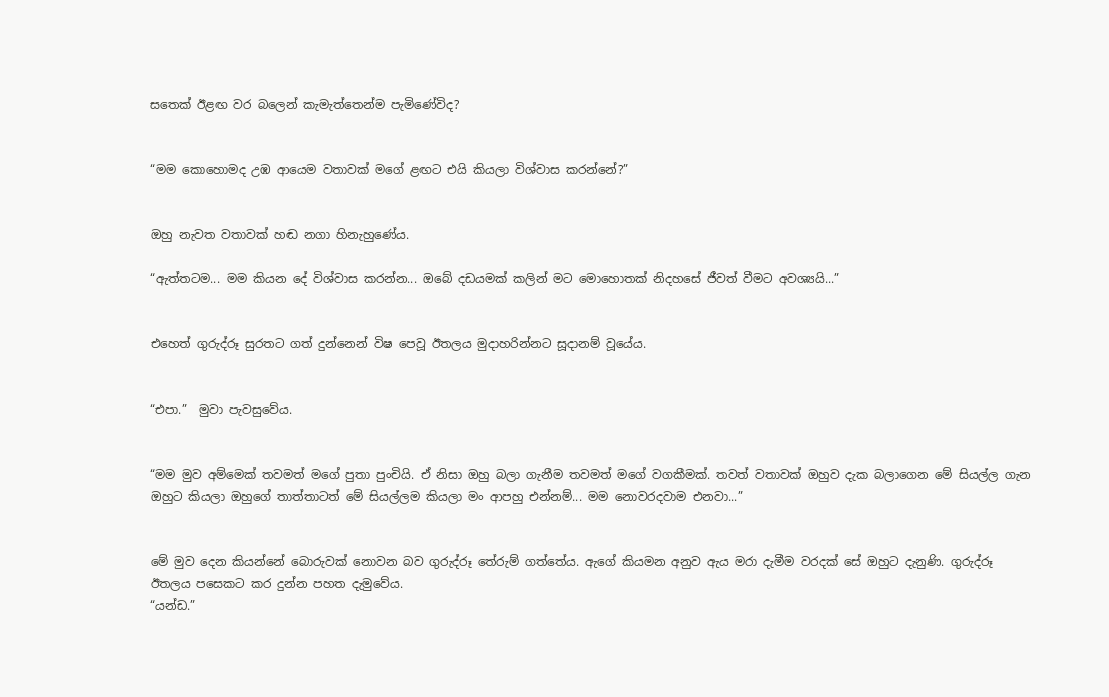සතෙක් ඊළඟ වර බලෙන් කැමැත්තෙන්ම පැමිණේවිද?


“මම කොහොමද උඹ ආයෙම වතාවක් මගේ ළඟට එයි කියලා විශ්වාස කරන්නේ?”


ඔහු නැවත වතාවක් හඬ නගා හිනැහුණේය.

“ඇත්තටම... මම කියන දේ විශ්වාස කරන්න... ඔබේ දඩයමක් කලින් මට මොහොතක් නිදහසේ ජීවත් වීමට අවශ්‍යයි...”


එහෙත් ගුරුද්රූ සුරතට ගත් දුන්නෙන් විෂ පෙවූ ඊතලය මුදාහරින්නට සූදානම් වූයේය.


“එපා.”  මුවා පැවසුවේය.


“මම මුව අම්මෙක් තවමත් මගේ පුතා පුංචියි. ඒ නිසා ඔහු බලා ගැනීම තවමත් මගේ වගකීමක්. තවත් වතාවක් ඔහුව දැක බලාගෙන මේ සියල්ල ගැන ඔහුට කියලා ඔහුගේ තාත්තාටත් මේ සියල්ලම කියලා මං ආපහු එන්නම්... මම නොවරදවාම එනවා...”


මේ මුව දෙන කියන්නේ බොරුවක් නොවන බව ගුරුද්රූ තේරුම් ගත්තේය. ඇගේ කියමන අනුව ඇය මරා දැමීම වරදක් සේ ඔහුට දැනුණි. ගුරුද්රූ ඊතලය පසෙකට කර දුන්න පහත දැමුවේය.
“යන්ඩ.”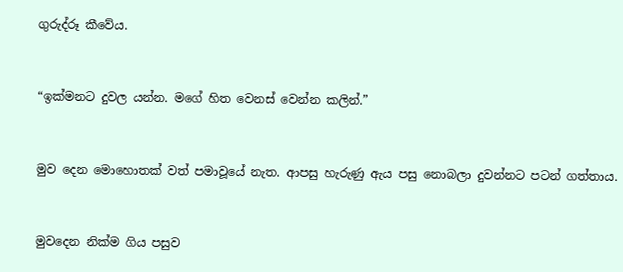ගුරුද්රූ කීවේය.


“ඉක්මනට දුවල යන්න. මගේ හිත වෙනස් වෙන්න කලින්.”


මුව දෙන මොහොතක් වත් පමාවූයේ නැත. ආපසු හැරුණු ඇය පසු නොබලා දුවන්නට පටන් ගත්තාය.


මුවදෙන නික්ම ගිය පසුව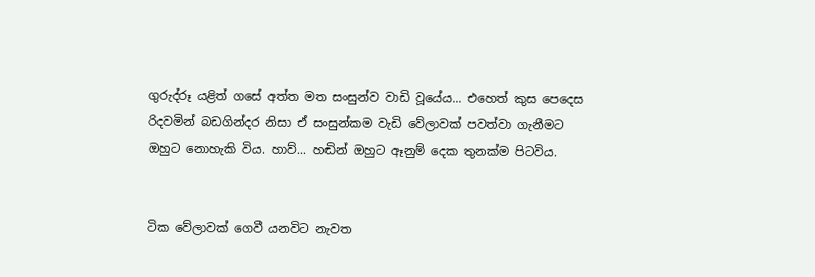ගුරුද්රූ යළිත් ගසේ අත්ත මත සංසුන්ව වාඩි වූයේය... එහෙත් කුස පෙදෙස රිදවමින් බඩගින්දර නිසා ඒ සංසුන්කම වැඩි වේලාවක් පවත්වා ගැනීමට ඔහුට නොහැකි විය. හාව්... හඬින් ඔහුට ඈනුම් දෙක තුනක්ම පිටවිය.


ටික වේලාවක් ගෙවී යනවිට නැවත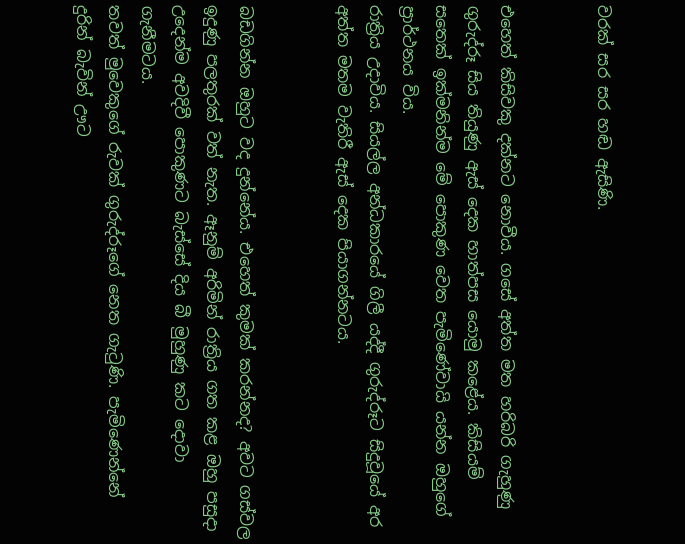වරක් සර සර හඬ ඇසිණි.


එහෙත් කිසිවකු දක්නට නොවීය. ගසේ අත්ත මත හරිබරි ගැහුණු ගුරුද්රූ සිය තියුණු ඇස් දෙක හාත්පස යොමු කළේය. කිසියම් සතෙක් ඉක්මනින්ම මේ පොකුණ වෙත පැමිණේවායි යන්න ඔහුගේ ප්‍රාර්ථනය විය.
රාත්‍රිය උදාවිය. සියල්ල අන්ධකාරයේ ගිලී යද්දී ගුරුද්රූට සිදුවූයේ අර අත්ත මතම වැතිරී ඇස් දෙක පියාගන්නටය.


බඩගින්න ඔහුට වද දුන්නේය. එහෙත් කුමක් කරන්නද? අවට ගස්වල ඉදුණු පලතුරක් වත් නැත. ඈනුම් අරිමින් රාත්‍රිය ගත කළ ඔහු පසුදා උදෙන්ම අවදිවී පොකුණට බැස්සේ දිය බී මුහුණු කට දොවා ගැනීමටය.
තවත් මුවෙකුගේ රුවක් ගුරුද්රූගේ නෙත ගැටුණි. පැමිණෙන්නේ දුරින් බැවින් ඌට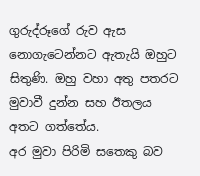ගුරුද්රූගේ රුව ඇස නොගැටෙන්නට ඇතැයි ඔහුට සිතුණි. ඔහු වහා අතු පතරට මුවාවී දුන්න සහ ඊතලය අතට ගත්තේය.
අර මුවා පිරිමි සතෙකු බව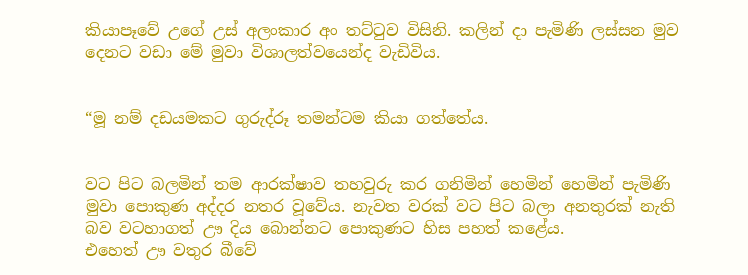කියාපෑවේ උගේ උස් අලංකාර අං තට්ටුව විසිනි. කලින් දා පැමිණි ලස්සන මුව දෙනට වඩා මේ මුවා විශාලත්වයෙන්ද වැඩිවිය.


“මූ නම් දඩයමකට ගුරුද්රූ තමන්ටම කියා ගත්තේය.


වට පිට බලමින් තම ආරක්ෂාව තහවුරු කර ගනිමින් හෙමින් හෙමින් පැමිණි මුවා පොකුණ අද්දර නතර වූවේය. නැවත වරක් වට පිට බලා අනතුරක් නැති බව වටහාගත් ඌ දිය බොන්නට පොකුණට හිස පහත් කළේය.
එහෙත් ඌ වතුර බීවේ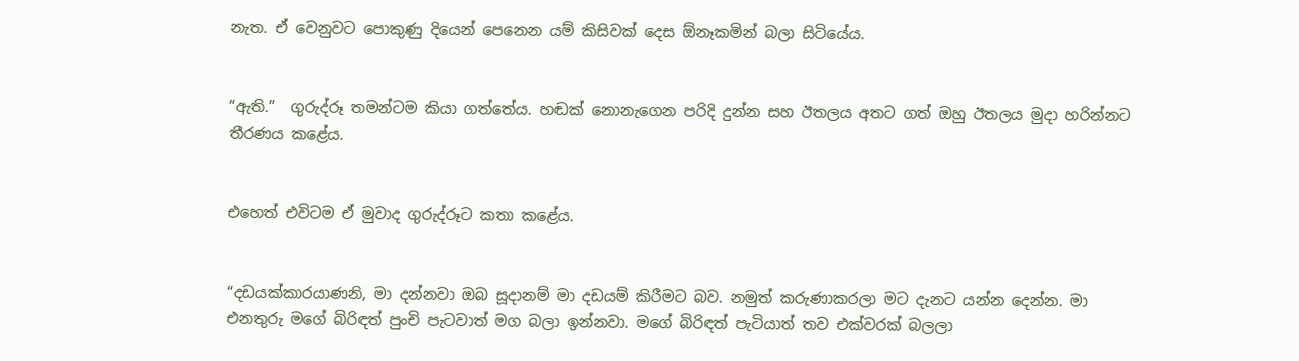නැත. ඒ වෙනුවට පොකුණු දියෙන් පෙනෙන යම් කිසිවක් දෙස ඕනෑකමින් බලා සිටියේය.


“ඇති.”  ගුරුද්රූ තමන්ටම කියා ගත්තේය. හඬක් නොනැගෙන පරිදි දුන්න සහ ඊතලය අතට ගත් ඔහු ඊතලය මුදා හරින්නට තීරණය කළේය.


එහෙත් එවිටම ඒ මුවාද ගුරුද්රූට කතා කළේය.


“දඩයක්කාරයාණනි, මා දන්නවා ඔබ සූදානම් මා දඩයම් කිරීමට බව. නමුත් කරුණාකරලා මට දැනට යන්න දෙන්න. මා එනතුරු මගේ බිරිඳත් පුංචි පැටවාත් මග බලා ඉන්නවා. මගේ බිරිඳත් පැටියාත් තව එක්වරක් බලලා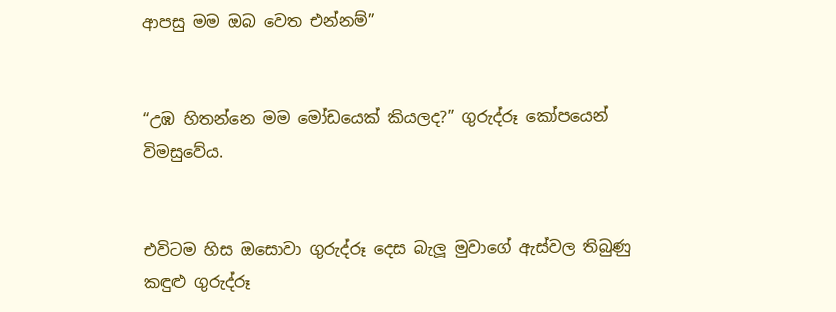ආපසු මම ඔබ වෙත එන්නම්”


“උඹ හිතන්නෙ මම මෝඩයෙක් කියලද?” ගුරුද්රූ කෝපයෙන් විමසුවේය.


එවිටම හිස ඔසොවා ගුරුද්රූ දෙස බැලූ මුවාගේ ඇස්වල තිබුණු කඳුළු ගුරුද්රූ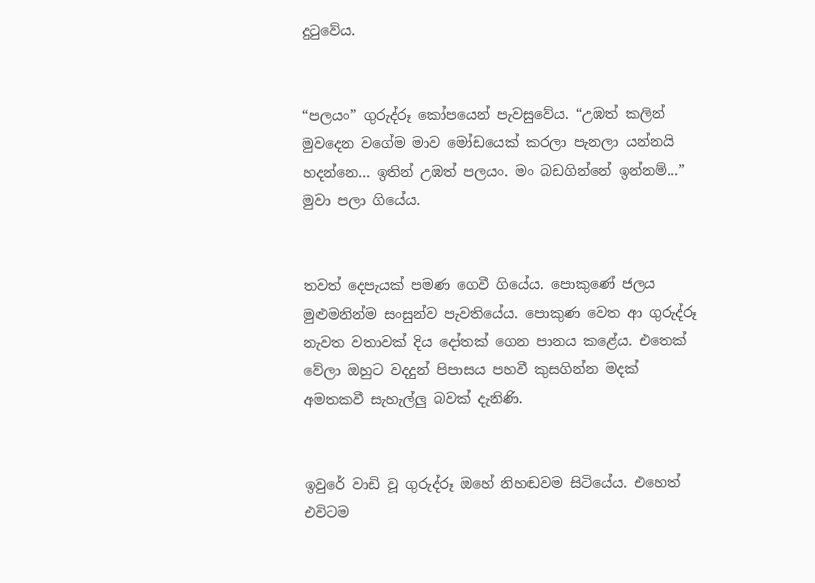දුටුවේය.


“පලයං” ගුරුද්රූ කෝපයෙන් පැවසුවේය. “උඹත් කලින් මුවදෙන වගේම මාව මෝඩයෙක් කරලා පැනලා යන්නයි හදන්නෙ... ඉතින් උඹත් පලයං. මං බඩගින්නේ ඉන්නම්...” මුවා පලා ගියේය.


තවත් දෙපැයක් පමණ ගෙවී ගියේය. පොකුණේ ජලය මුළුමනින්ම සංසුන්ව පැවතියේය. පොකුණ වෙත ආ ගුරුද්රූ නැවත වතාවක් දිය දෝතක් ගෙන පානය කළේය. එතෙක් වේලා ඔහුට වදදුන් පිපාසය පහවී කුසගින්න මදක් අමතකවී සැහැල්ලු බවක් දැනිණි.


ඉවුරේ වාඩි වූ ගුරුද්රූ ඔහේ නිහඬවම සිටියේය. එහෙත් එවිටම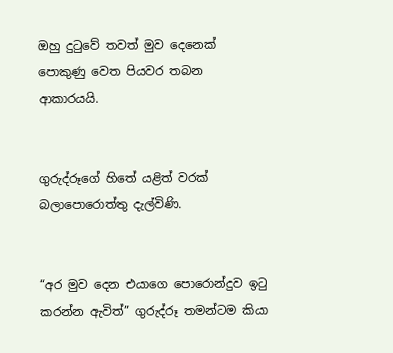ඔහු දුටුවේ තවත් මුව දෙනෙක් පොකුණු වෙත පියවර තබන ආකාරයයි.


ගුරුද්රූගේ හිතේ යළිත් වරක් බලාපොරොත්තු දැල්විණි.


“අර මුව දෙන එයාගෙ පොරොන්දුව ඉටු කරන්න ඇවිත්” ගුරුද්රූ තමන්ටම කියා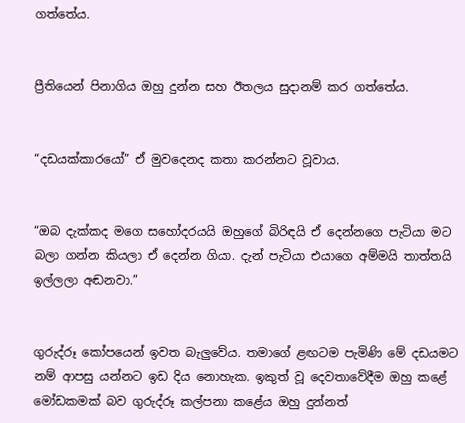ගත්තේය.


ප්‍රීතියෙන් පිනාගිය ඔහු දුන්න සහ ඊතලය සුදානම් කර ගත්තේය.


“දඩයක්කාරයෝ” ඒ මුවදෙනද කතා කරන්නට වූවාය.


“ඔබ දැක්කද මගෙ සහෝදරයයි ඔහුගේ බිරිඳයි ඒ දෙන්නගෙ පැටියා මට බලා ගන්න කියලා ඒ දෙන්න ගියා. දැන් පැටියා එයාගෙ අම්මයි තාත්තයි ඉල්ලලා අඬනවා.”


ගුරුද්රූ කෝපයෙන් ඉවත බැලුවේය. තමාගේ ළඟටම පැමිණි මේ දඩයමට නම් ආපසු යන්නට ඉඩ දිය නොහැක. ඉකුත් වූ දෙවතාවේදීම ඔහු කළේ මෝඩකමක් බව ගුරුද්රූ කල්පනා කළේය ඔහු දුන්නත්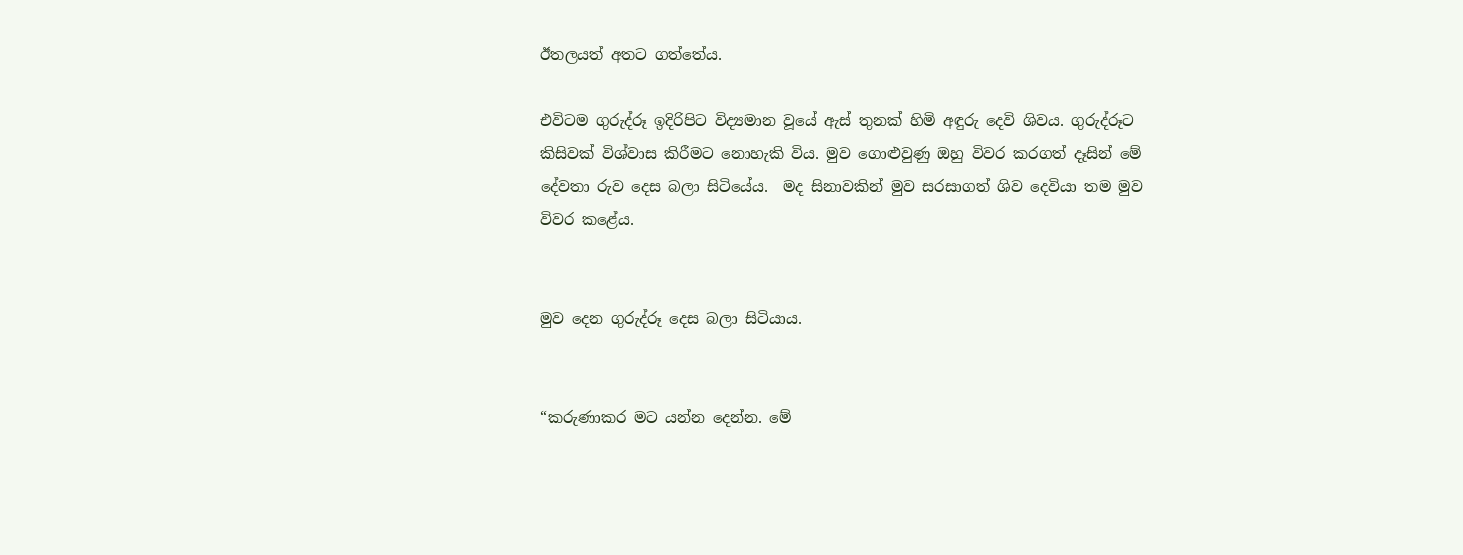ඊතලයත් අතට ගත්තේය.

එවිටම ගුරුද්රූ ඉදිරිපිට විද්‍යමාන වූයේ ඇස් තුනක් හිමි අඳුරු දෙවි ශිවය. ගුරුද්රූට කිසිවක් විශ්වාස කිරීමට නොහැකි විය. මුව ගොළුවුණු ඔහු විවර කරගත් දෑසින් මේ දේවතා රුව දෙස බලා සිටියේය.  මද සිනාවකින් මුව සරසාගත් ශිව දෙවියා තම මුව විවර කළේය.


මුව දෙන ගුරුද්රූ දෙස බලා සිටියාය.


“කරුණාකර මට යන්න දෙන්න. මේ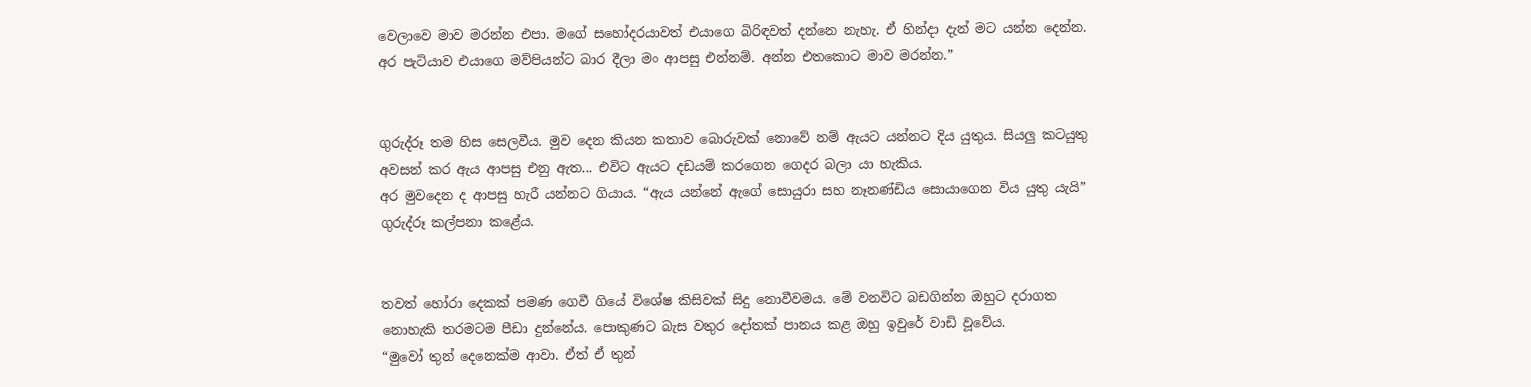වෙලාවෙ මාව මරන්න එපා. මගේ සහෝදරයාවත් එයාගෙ බිරිඳවත් දන්නෙ නැහැ. ඒ හින්දා දැන් මට යන්න දෙන්න. අර පැටියාව එයාගෙ මව්පියන්ට බාර දීලා මං ආපසු එන්නම්. අන්න එතකොට මාව මරන්න.”


ගුරුද්රූ තම හිස සෙලවීය. මුව දෙන කියන කතාව බොරුවක් නොවේ නම් ඇයට යන්නට දිය යුතුය. සියලු කටයුතු අවසන් කර ඇය ආපසු එනු ඇත... එවිට ඇයට දඩයම් කරගෙන ගෙදර බලා යා හැකිය.
අර මුවදෙන ද ආපසු හැරී යන්නට ගියාය. “ඇය යන්නේ ඇගේ සොයුරා සහ නෑනණ්ඩිය සොයාගෙන විය යුතු යැයි” ගුරුද්රූ කල්පනා කළේය.


තවත් හෝරා දෙකක් පමණ ගෙවී ගියේ විශේෂ කිසිවක් සිදු නොවීවමය. මේ වනවිට බඩගින්න ඔහුට දරාගත නොහැකි තරමටම පීඩා දුන්නේය. පොකුණට බැස වතුර දෝතක් පානය කළ ඔහු ඉවුරේ වාඩි වූවේය.
“මුවෝ තුන් දෙනෙක්ම ආවා. ඒත් ඒ තුන්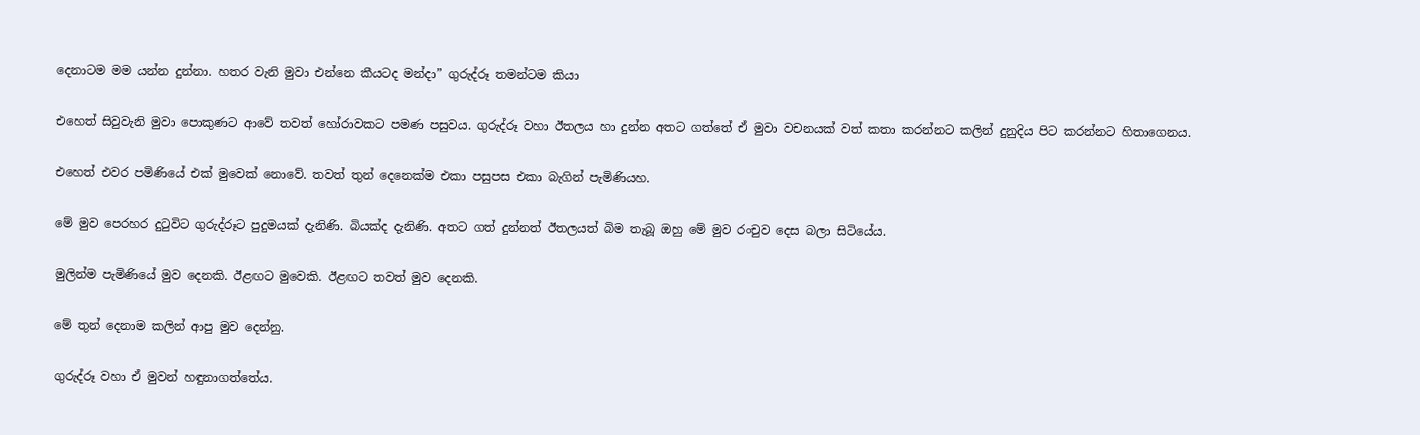දෙනාටම මම යන්න දුන්නා. හතර වැනි මුවා එන්නෙ කීයටද මන්දා” ගුරුද්රූ තමන්ටම කියා


එහෙත් සිවුවැනි මුවා පොකුණට ආවේ තවත් හෝරාවකට පමණ පසුවය. ගුරුද්රූ වහා ඊතලය හා දුන්න අතට ගත්තේ ඒ මුවා වචනයක් වත් කතා කරන්නට කලින් දුනුදිය පිට කරන්නට හිතාගෙනය.


එහෙත් එවර පමිණියේ එක් මුවෙක් නොවේ. තවත් තුන් දෙනෙක්ම එකා පසුපස එකා බැගින් පැමිණියහ.


මේ මුව පෙරහර දුටුවිට ගුරුද්රූට පුදුමයක් දැනිණි. බියක්ද දැනිණි. අතට ගත් දුන්නත් ඊතලයත් බිම තැබූ ඔහු මේ මුව රංචුව දෙස බලා සිටියේය.


මුලින්ම පැමිණියේ මුව දෙනකි. ඊළඟට මුවෙකි. ඊළඟට තවත් මුව දෙනකි.


මේ තුන් දෙනාම කලින් ආපු මුව දෙන්නු.


ගුරුද්රූ වහා ඒ මුවන් හඳුනාගත්තේය.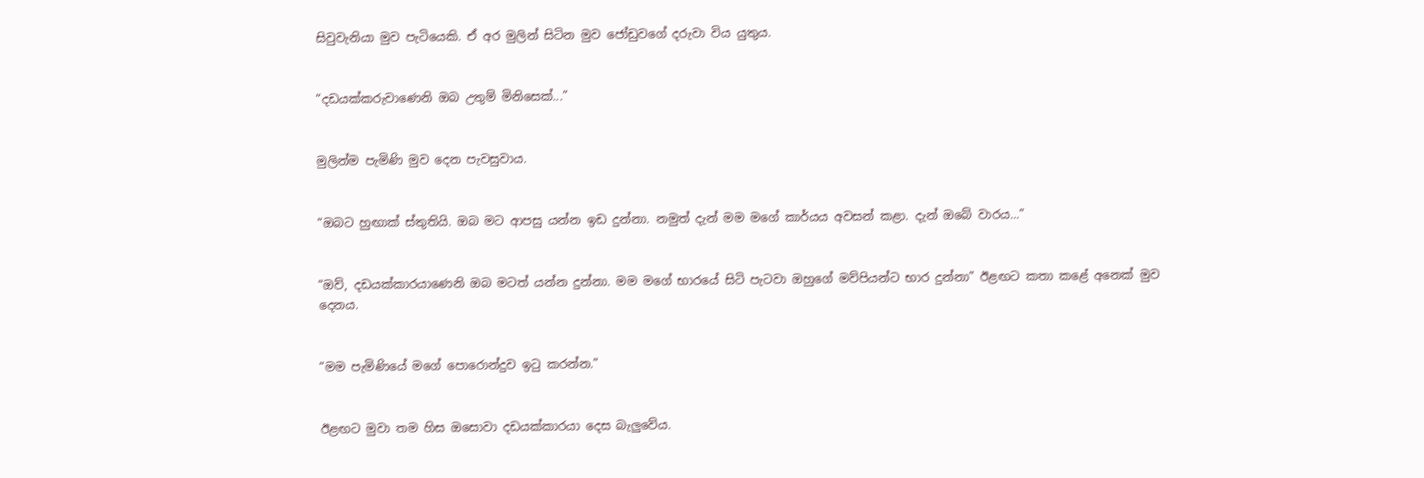සිවුවැනියා මුව පැටියෙකි. ඒ අර මුලින් සිටින මුව ජෝඩුවගේ දරුවා විය යුතුය.


“දඩයක්කරුවාණෙනි ඔබ උතුම් මිනිසෙක්...”


මුලින්ම පැමිණි මුව දෙන පැවසුවාය.


“ඔබට හුඟාක් ස්තුතියි. ඔබ මට ආපසු යන්න ඉඩ දුන්නා. නමුත් දැන් මම මගේ කාර්යය අවසන් කළා. දැන් ඔබේ වාරය...”


“ඔව්, දඩයක්කාරයාණෙනි ඔබ මටත් යන්න දුන්නා. මම මගේ භාරයේ සිටි පැටවා ඔහුගේ මව්පියන්ට භාර දුන්නා” ඊළඟට කතා කළේ අනෙක් මුව දෙනය.


“මම පැමිණියේ මගේ පොරොන්දුව ඉටු කරන්න.”


ඊළඟට මුවා තම හිස ඔසොවා දඩයක්කාරයා දෙස බැලුවේය.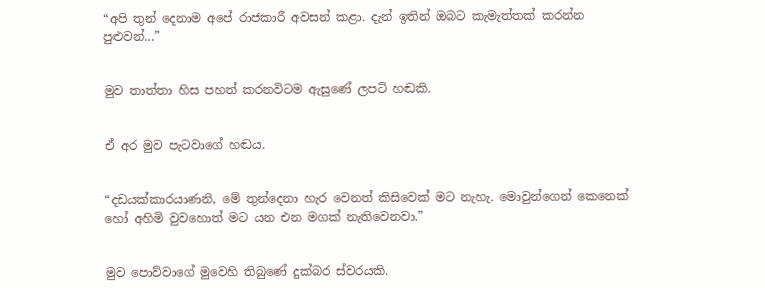“අපි තුන් දෙනාම අපේ රාජකාරී අවසන් කළා. දැන් ඉතින් ඔබට කැමැත්තක් කරන්න පුළුවන්...”


මුව තාත්තා හිස පහත් කරනවිටම ඇසුණේ ලපටි හඬකි.


ඒ අර මුව පැටවාගේ හඬය.


“දඩයක්කාරයාණනි, මේ තුන්දෙනා හැර වෙනත් කිසිවෙක් මට නැහැ. මොවුන්ගෙන් කෙනෙක් හෝ අහිමි වුවහොත් මට යන එන මගක් නැතිවෙනවා.”


මුව පොව්වාගේ මුවෙහි තිබුණේ දුක්බර ස්වරයකි.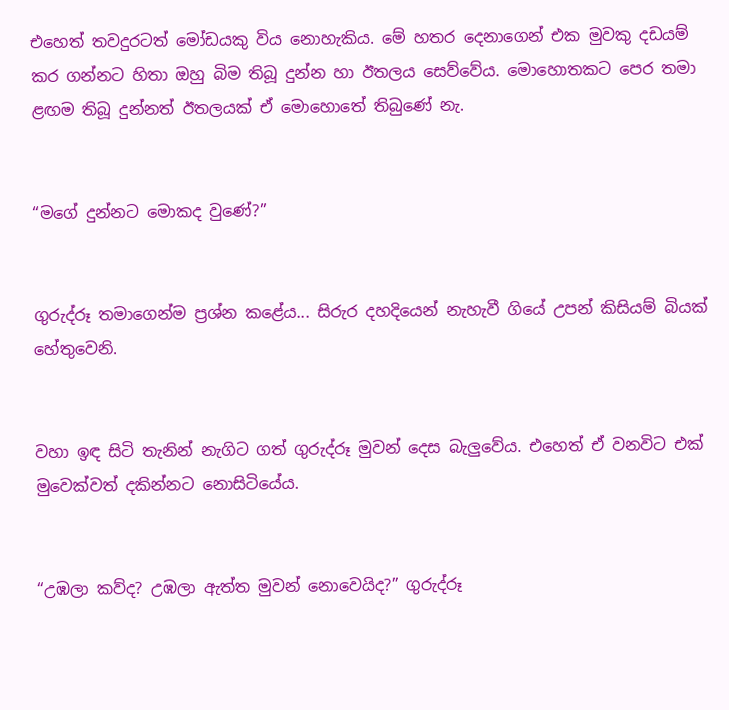එහෙත් තවදුරටත් මෝඩයකු විය නොහැකිය. මේ හතර දෙනාගෙන් එක මුවකු දඩයම් කර ගන්නට හිතා ඔහු බිම තිබූ දුන්න හා ඊතලය සෙව්වේය. මොහොතකට පෙර තමා ළඟම තිබූ දුන්නත් ඊතලයක් ඒ මොහොතේ තිබුණේ නැ.


“මගේ දුන්නට මොකද වුණේ?”


ගුරුද්රූ තමාගෙන්ම ප්‍රශ්න කළේය... සිරුර දහදියෙන් නැහැවී ගියේ උපන් කිසියම් බියක් හේතුවෙනි.


වහා ඉඳ සිටි තැනින් නැගිට ගත් ගුරුද්රූ මුවන් දෙස බැලුවේය. එහෙත් ඒ වනවිට එක් මුවෙක්වත් දකින්නට නොසිටියේය.


“උඹලා කව්ද? උඹලා ඇත්ත මුවන් නොවෙයිද?” ගුරුද්රූ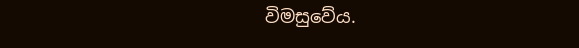විමසුවේය.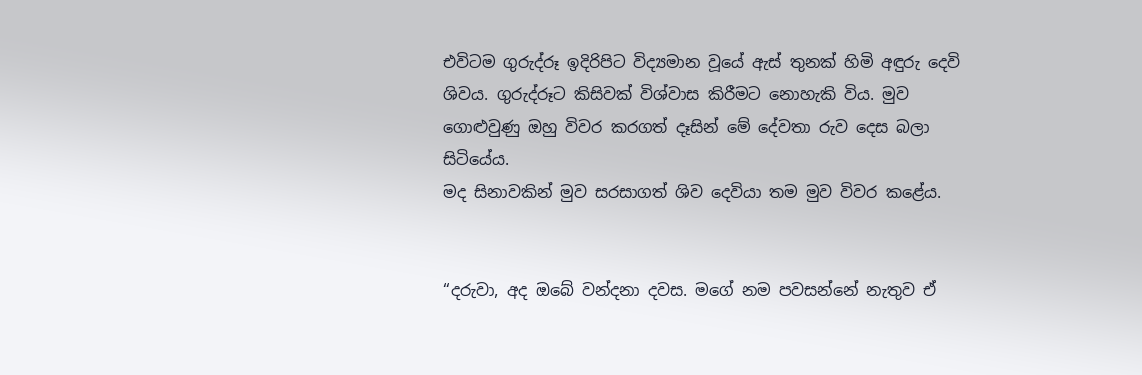එවිටම ගුරුද්රූ ඉදිරිපිට විද්‍යමාන වූයේ ඇස් තුනක් හිමි අඳුරු දෙවි ශිවය. ගුරුද්රූට කිසිවක් විශ්වාස කිරීමට නොහැකි විය. මුව ගොළුවුණු ඔහු විවර කරගත් දෑසින් මේ දේවතා රුව දෙස බලා සිටියේය.
මද සිනාවකින් මුව සරසාගත් ශිව දෙවියා තම මුව විවර කළේය.


“දරුවා, අද ඔබේ වන්දනා දවස. මගේ නම පවසන්නේ නැතුව ඒ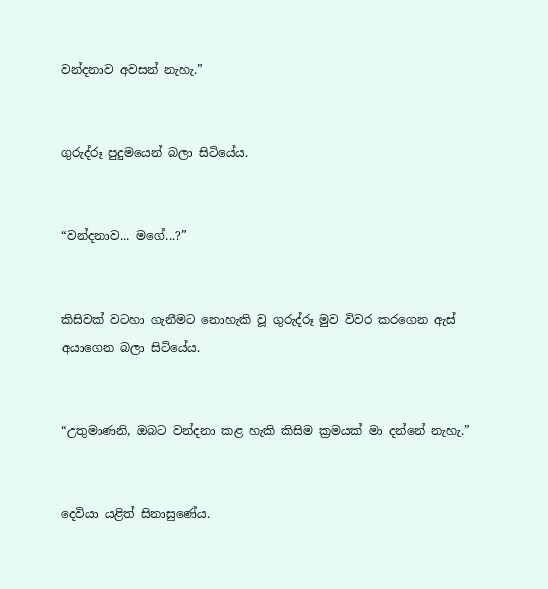වන්දනාව අවසන් නැහැ.”


ගුරුද්රූ පුදුමයෙන් බලා සිටියේය.


“වන්දනාව... මගේ...?”


කිසිවක් වටහා ගැනීමට නොහැකි වූ ගුරුද්රූ මුව විවර කරගෙන ඇස් අයාගෙන බලා සිටියේය.


“උතුමාණනි, ඔබට වන්දනා කළ හැකි කිසිම ක්‍රමයක් මා දන්නේ නැහැ.”


දෙවියා යළිත් සිනාසුණේය.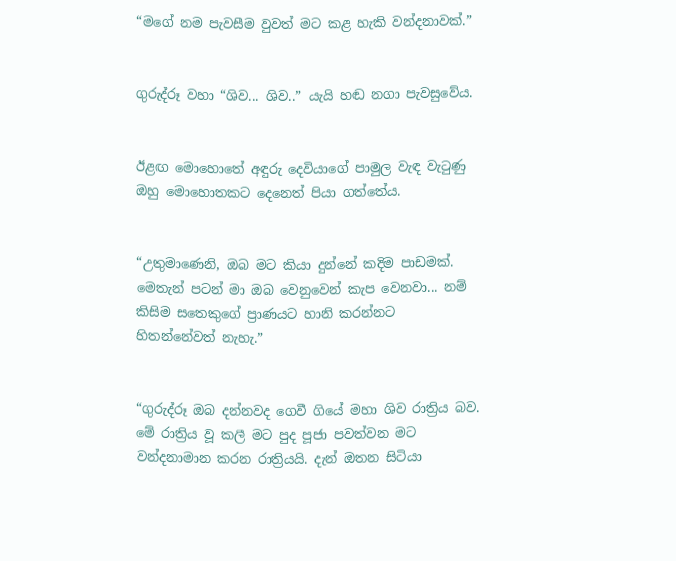“මගේ නම පැවසීම වුවත් මට කළ හැකි වන්දනාවක්.”


ගුරුද්රූ වහා “ශිව... ශිව..” යැයි හඬ නගා පැවසුවේය.


ඊළඟ මොහොතේ අඳුරු දෙවියාගේ පාමුල වැඳ වැටුණු ඔහු මොහොතකට දෙනෙත් පියා ගත්තේය.


“උතුමාණෙනි, ඔබ මට කියා දුන්නේ කදිම පාඩමක්. මෙතැන් පටන් මා ඔබ වෙනුවෙන් කැප වෙනවා... නම් කිසිම සතෙකුගේ ප්‍රාණයට හානි කරන්නට හිතන්නේවත් නැහැ.”


“ගුරුද්රූ ඔබ දන්නවද ගෙවී ගියේ මහා ශිව රාත්‍රිය බව. මේ රාත්‍රිය වූ කලී මට පුද පූජා පවත්වන මට වන්දනාමාන කරන රාත්‍රියයි. දැන් ඔතන සිටියා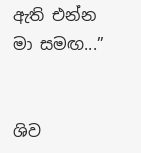ඇති එන්න මා සමඟ...”


ශිව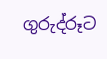ගුරුද්රූට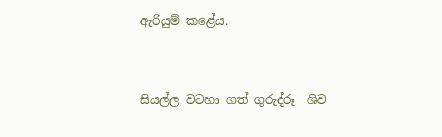ඇරියුම් කළේය.


සියල්ල වටහා ගත් ගුරුද්රූ  ශිව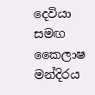දෙවියා සමඟ කෛලාෂ මන්දිරය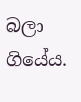බලා ගියේය.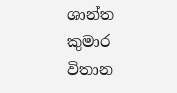ශාන්ත කුමාර විතාන